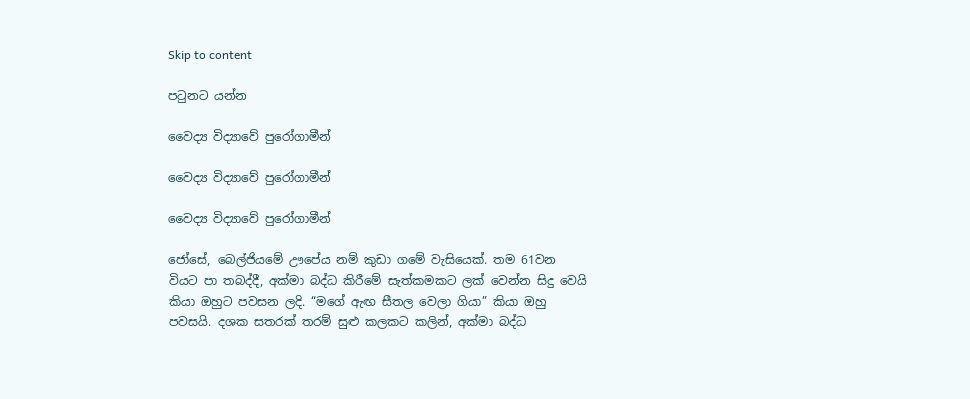Skip to content

පටුනට යන්න

වෛද්‍ය විද්‍යාවේ පුරෝගාමීන්

වෛද්‍ය විද්‍යාවේ පුරෝගාමීන්

වෛද්‍ය විද්‍යාවේ පුරෝගාමීන්

ජෝසේ, බෙල්ජියමේ ඌපේය නම් කුඩා ගමේ වැසියෙක්. තම 61වන වියට පා තබද්දී, අක්මා බද්ධ කිරීමේ සැත්කමකට ලක් වෙන්න සිදු වෙයි කියා ඔහුට පවසන ලදි. “මගේ ඇඟ සීතල වෙලා ගියා” කියා ඔහු පවසයි. දශක සතරක් තරම් සුළු කලකට කලින්, අක්මා බද්ධ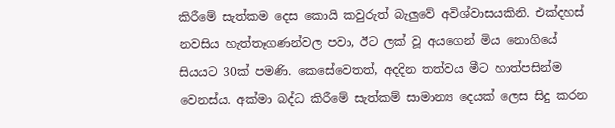කිරීමේ සැත්කම දෙස කොයි කවුරුත් බැලුවේ අවිශ්වාසයකිනි. එක්දහස් නවසිය හැත්තෑගණන්වල පවා, ඊට ලක් වූ අයගෙන් මිය නොගියේ සියයට 30ක් පමණි. කෙසේවෙතත්, අදදින තත්වය මීට හාත්පසින්ම වෙනස්ය. අක්මා බද්ධ කිරීමේ සැත්කම් සාමාන්‍ය දෙයක් ලෙස සිදු කරන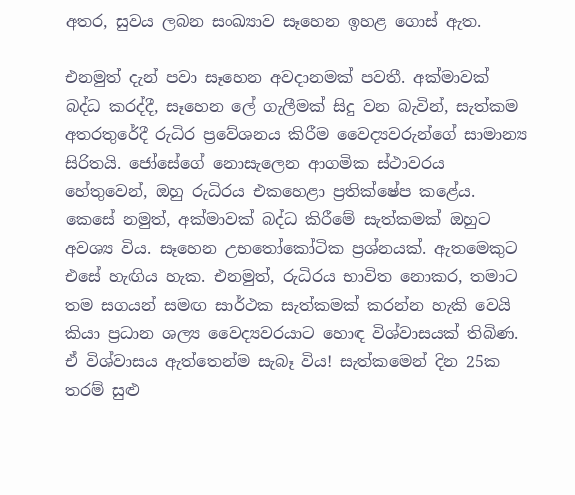අතර, සුවය ලබන සංඛ්‍යාව සෑහෙන ඉහළ ගොස් ඇත.

එනමුත් දැන් පවා සෑහෙන අවදානමක් පවතී. අක්මාවක් බද්ධ කරද්දී, සෑහෙන ලේ ගැලීමක් සිදු වන බැවින්, සැත්කම අතරතුරේදී රුධිර ප්‍රවේශනය කිරීම වෛද්‍යවරුන්ගේ සාමාන්‍ය සිරිතයි. ජෝසේගේ නොසැලෙන ආගමික ස්ථාවරය හේතුවෙන්, ඔහු රුධිරය එකහෙළා ප්‍රතික්ෂේප කළේය. කෙසේ නමුත්, අක්මාවක් බද්ධ කිරීමේ සැත්කමක් ඔහුට අවශ්‍ය විය. සෑහෙන උභතෝකෝටික ප්‍රශ්නයක්. ඇතමෙකුට එසේ හැඟිය හැක. එනමුත්, රුධිරය භාවිත නොකර, තමාට තම සගයන් සමඟ සාර්ථක සැත්කමක් කරන්න හැකි වෙයි කියා ප්‍රධාන ශල්‍ය වෛද්‍යවරයාට හොඳ විශ්වාසයක් තිබිණ. ඒ විශ්වාසය ඇත්තෙන්ම සැබෑ විය! සැත්කමෙන් දින 25ක තරම් සුළු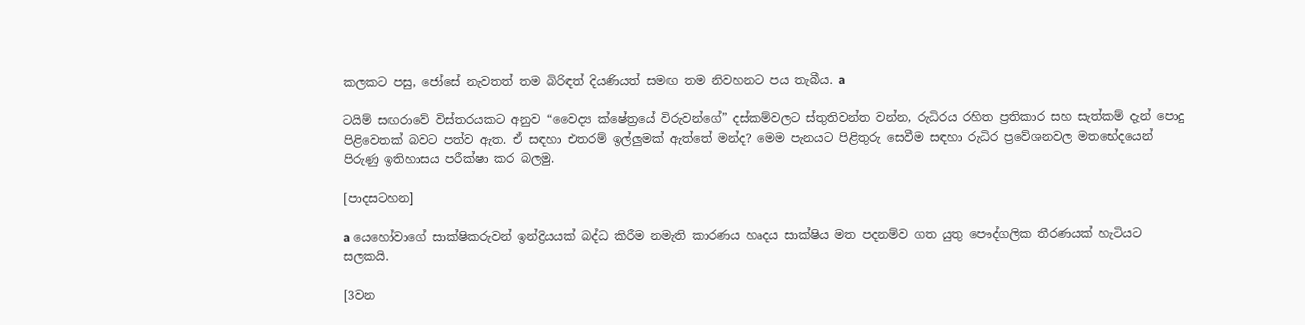කලකට පසු, ජෝසේ නැවතත් තම බිරිඳත් දියණියත් සමඟ තම නිවහනට පය තැබීය. a

ටයිම් සඟරාවේ විස්තරයකට අනුව “වෛද්‍ය ක්ෂේත්‍රයේ විරුවන්ගේ” දස්කම්වලට ස්තුතිවන්ත වන්න, රුධිරය රහිත ප්‍රතිකාර සහ සැත්කම් දැන් පොදු පිළිවෙතක් බවට පත්ව ඇත. ඒ සඳහා එතරම් ඉල්ලුමක් ඇත්තේ මන්ද? මෙම පැනයට පිළිතුරු සෙවීම සඳහා රුධිර ප්‍රවේශනවල මතභේදයෙන් පිරුණු ඉතිහාසය පරීක්ෂා කර බලමු.

[පාදසටහන]

a යෙහෝවාගේ සාක්ෂිකරුවන් ඉන්ද්‍රියයක් බද්ධ කිරීම නමැති කාරණය හෘදය සාක්ෂිය මත පදනම්ව ගත යුතු පෞද්ගලික තීරණයක් හැටියට සලකයි.

[3වන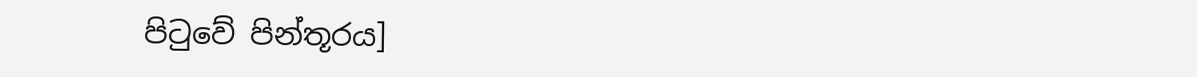පිටුවේ පින්තූරය]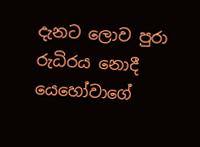දැනට ලොව පුරා රුධිරය නොදී යෙහෝවාගේ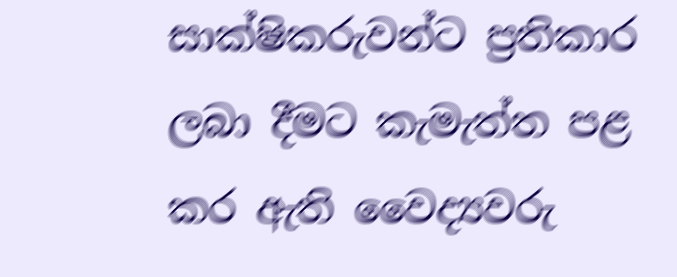සාක්ෂිකරුවන්ට ප්‍රතිකාර ලබා දීමට කැමැත්ත පළ කර ඇති වෛද්‍යවරු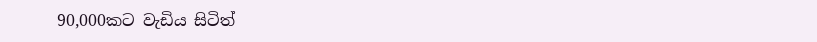90,000කට වැඩිය සිටිත්